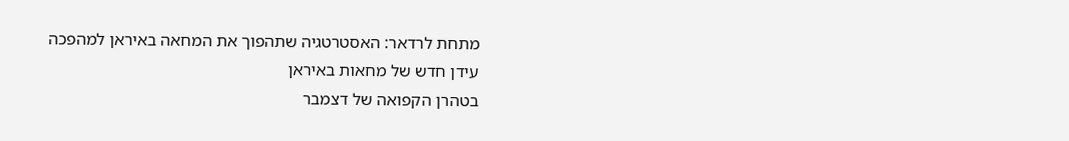מתחת לרדאר: האסטרטגיה שתהפוך את המחאה באיראן למהפכה
עידן חדש של מחאות באיראן
בטהרן הקפואה של דצמבר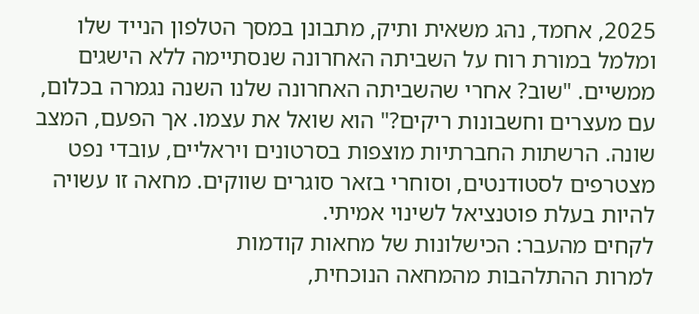2025, אחמד, נהג משאית ותיק, מתבונן במסך הטלפון הנייד שלו ומלמל במורת רוח על השביתה האחרונה שנסתיימה ללא הישגים ממשיים. "שוב? אחרי שהשביתה האחרונה שלנו השנה נגמרה בכלום, עם מעצרים וחשבונות ריקים?" הוא שואל את עצמו. אך הפעם, המצב שונה. הרשתות החברתיות מוצפות בסרטונים ויראליים, עובדי נפט מצטרפים לסטודנטים, וסוחרי בזאר סוגרים שווקים. מחאה זו עשויה להיות בעלת פוטנציאל לשינוי אמיתי.
לקחים מהעבר: הכישלונות של מחאות קודמות
למרות ההתלהבות מהמחאה הנוכחית,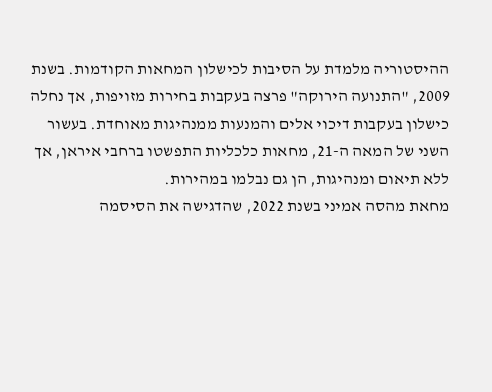ההיסטוריה מלמדת על הסיבות לכישלון המחאות הקודמות. בשנת 2009, "התנועה הירוקה" פרצה בעקבות בחירות מזויפות, אך נחלה כישלון בעקבות דיכוי אלים והמנעות ממנהיגות מאוחדת. בעשור השני של המאה ה-21, מחאות כלכליות התפשטו ברחבי איראן, אך ללא תיאום ומנהיגות, הן גם נבלמו במהירות.
מחאת מהסה אמיני בשנת 2022, שהדגישה את הסיסמה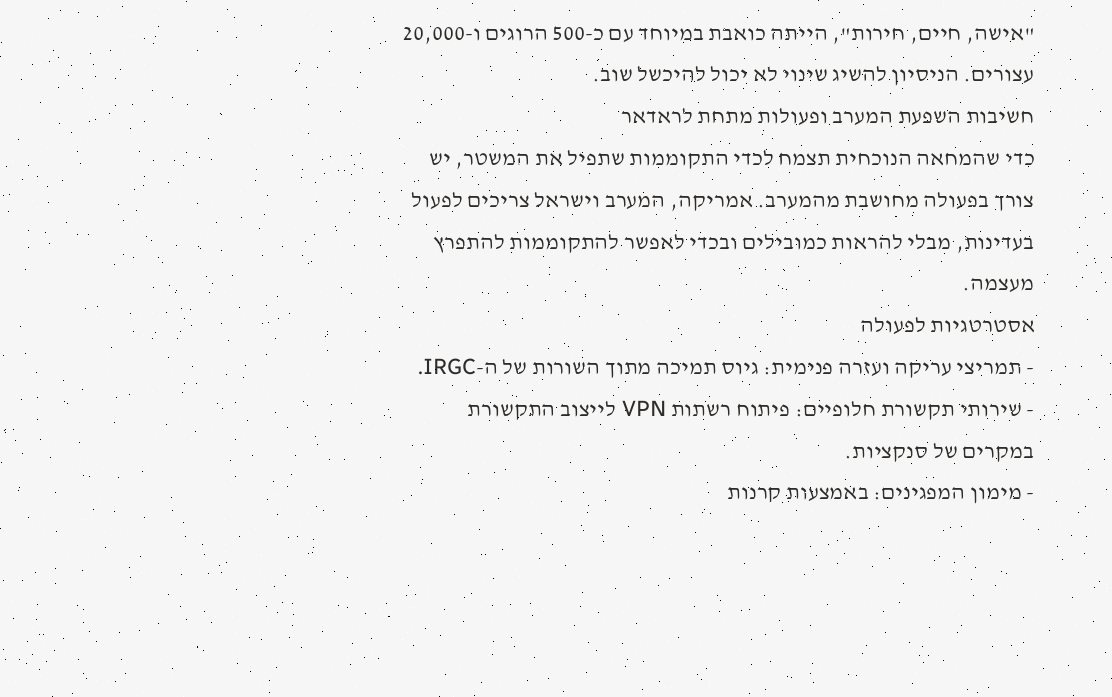"אישה, חיים, חירות", הייתה כואבת במיוחד עם כ-500 הרוגים ו-20,000 עצורים. הניסיון להשיג שינוי לא יכול להיכשל שוב.
חשיבות השפעת המערב ופעולות מתחת לראדאר
כדי שהמחאה הנוכחית תצמח לכדי התקוממות שתפיל את המשטר, יש צורך בפעולה מחושבת מהמערב. אמריקה, המערב וישראל צריכים לפעול בעדינות, מבלי להראות כמובילים ובכדי לאפשר להתקוממות להתפרץ מעצמה.
אסטרטגיות לפעולה
- תמריצי עריקה ועזרה פנימית: גיוס תמיכה מתוך השורות של ה-IRGC.
- שירותי תקשורת חלופיים: פיתוח רשתות VPN לייצוב התקשורת במקרים של סנקציות.
- מימון המפגינים: באמצעות קרנות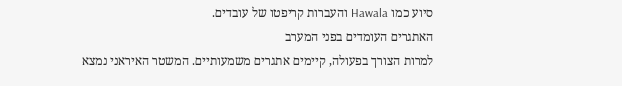סיוע כמו Hawala והעברות קריפטו של עובדים.
האתגרים העומדים בפני המערב
למרות הצורך בפעולה, קיימים אתגרים משמעותיים. המשטר האיראני נמצא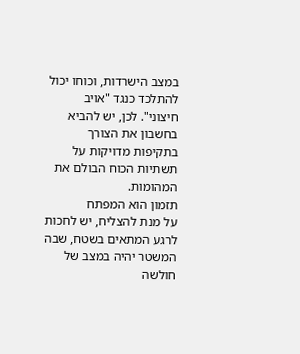במצב הישרדות, וכוחו יכול להתלכד כנגד "אויב חיצוני". לכן, יש להביא בחשבון את הצורך בתקיפות מדויקות על תשתיות הכוח הבולם את המהומות.
תזמון הוא המפתח
על מנת להצליח, יש לחכות לרגע המתאים בשטח, שבה המשטר יהיה במצב של חולשה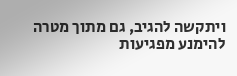ויתקשה להגיב, גם מתוך מטרה להימנע מפגיעות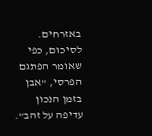באזרחים.
לסיכום, כפי שאומר הפתגם הפרסי, "אבן בזמן הנכון עדיפה על זהב".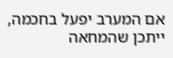אם המערב יפעל בחכמה, ייתכן שהמחאה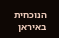הנוכחית באיראן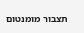תצבור מומנטום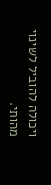ויכולה להוביל לשינוי מהותי.